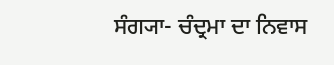ਸੰਗ੍ਯਾ- ਚੰਦ੍ਰਮਾ ਦਾ ਨਿਵਾਸ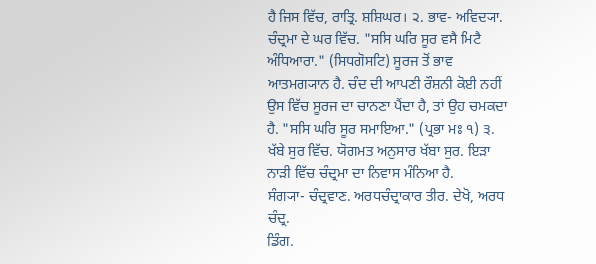ਹੈ ਜਿਸ ਵਿੱਚ, ਰਾਤ੍ਰਿ. ਸ਼ਸ਼ਿਘਰ। ੨. ਭਾਵ- ਅਵਿਦ੍ਯਾ.
ਚੰਦ੍ਰਮਾ ਦੇ ਘਰ ਵਿੱਚ. "ਸਸਿ ਘਰਿ ਸੂਰ ਵਸੈ ਮਿਟੈ ਅੰਧਿਆਰਾ." (ਸਿਧਗੋਸਟਿ) ਸੂਰਜ ਤੋਂ ਭਾਵ ਆਤਮਗ੍ਯਾਨ ਹੈ. ਚੰਦ ਦੀ ਆਪਣੀ ਰੌਸ਼ਨੀ ਕੋਈ ਨਹੀਂ ਉਸ ਵਿੱਚ ਸੂਰਜ ਦਾ ਚਾਨਣਾ ਪੈਂਦਾ ਹੈ, ਤਾਂ ਉਹ ਚਮਕਦਾ ਹੈ. "ਸਸਿ ਘਰਿ ਸੂਰ ਸਮਾਇਆ." (ਪ੍ਰਭਾ ਮਃ ੧) ੩. ਖੱਬੇ ਸੁਰ ਵਿੱਚ. ਯੋਗਮਤ ਅਨੁਸਾਰ ਖੱਬਾ ਸੁਰ. ਇੜਾ ਨਾੜੀ ਵਿੱਚ ਚੰਦ੍ਰਮਾ ਦਾ ਨਿਵਾਸ ਮੰਨਿਆ ਹੈ.
ਸੰਗ੍ਯਾ- ਚੰਦ੍ਰਵਾਣ. ਅਰਧਚੰਦ੍ਰਾਕਾਰ ਤੀਰ. ਦੇਖੋ, ਅਰਧ ਚੰਦ੍ਰ.
ਡਿੰਗ.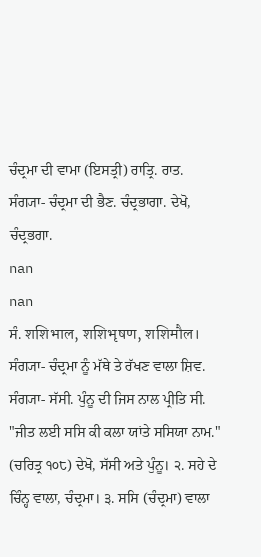ਚੰਦ੍ਰਮਾ ਦੀ ਵਾਮਾ (ਇਸਤ੍ਰੀ) ਰਾਤ੍ਰਿ. ਰਾਤ.
ਸੰਗ੍ਯਾ- ਚੰਦ੍ਰਮਾ ਦੀ ਭੈਣ. ਚੰਦ੍ਰਭਾਗਾ. ਦੇਖੋ, ਚੰਦ੍ਰਭਗਾ.
nan
nan
ਸੰ. शशिभाल, शशिभृषण, शशिमौल। ਸੰਗ੍ਯਾ- ਚੰਦ੍ਰਮਾ ਨੂੰ ਮੱਥੇ ਤੇ ਰੱਖਣ ਵਾਲਾ ਸ਼ਿਵ.
ਸੰਗ੍ਯਾ- ਸੱਸੀ. ਪੁੰਨੂ ਦੀ ਜਿਸ ਨਾਲ ਪ੍ਰੀਤਿ ਸੀ. "ਜੀਤ ਲਈ ਸਸਿ ਕੀ ਕਲਾ ਯਾਂਤੇ ਸਸਿਯਾ ਨਾਮ." (ਚਰਿਤ੍ਰ ੧੦੮) ਦੇਖੋ, ਸੱਸੀ ਅਤੇ ਪੁੰਨੂ। ੨. ਸਹੇ ਦੇ ਚਿੰਨ੍ਹ ਵਾਲਾ, ਚੰਦ੍ਰਮਾ। ੩. ਸਸਿ (ਚੰਦ੍ਰਮਾ) ਵਾਲਾ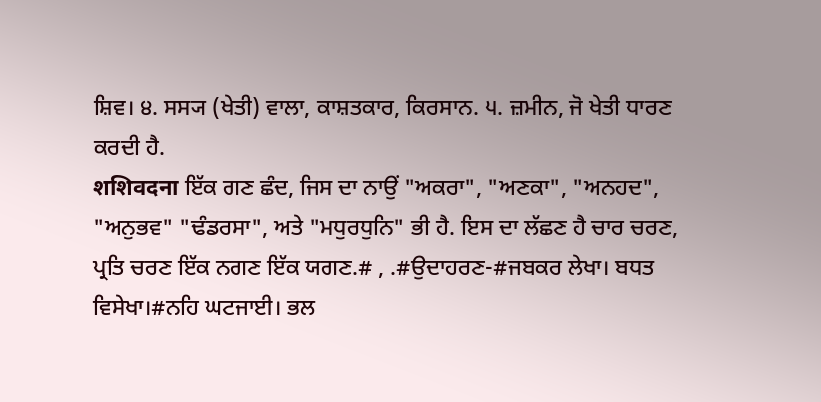ਸ਼ਿਵ। ੪. ਸਸ੍ਯ (ਖੇਤੀ) ਵਾਲਾ, ਕਾਸ਼ਤਕਾਰ, ਕਿਰਸਾਨ. ੫. ਜ਼ਮੀਨ, ਜੋ ਖੇਤੀ ਧਾਰਣ ਕਰਦੀ ਹੈ.
शशिवदना ਇੱਕ ਗਣ ਛੰਦ, ਜਿਸ ਦਾ ਨਾਉਂ "ਅਕਰਾ", "ਅਣਕਾ", "ਅਨਹਦ", "ਅਨੁਭਵ" "ਢੰਡਰਸਾ", ਅਤੇ "ਮਧੁਰਧੁਨਿ" ਭੀ ਹੈ. ਇਸ ਦਾ ਲੱਛਣ ਹੈ ਚਾਰ ਚਰਣ, ਪ੍ਰਤਿ ਚਰਣ ਇੱਕ ਨਗਣ ਇੱਕ ਯਗਣ.# , .#ਉਦਾਹਰਣ-#ਜਬਕਰ ਲੇਖਾ। ਬਧਤ ਵਿਸੇਖਾ।#ਨਹਿ ਘਟਜਾਈ। ਭਲ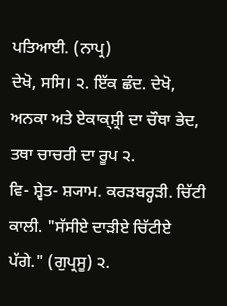ਪਤਿਆਈ. (ਨਾਪ੍ਰ)
ਦੇਖੋ, ਸਸਿ। ੨. ਇੱਕ ਛੰਦ. ਦੇਖੋ, ਅਨਕਾ ਅਤੇ ਏਕਾਕ੍ਸ਼੍ਰੀ ਦਾ ਚੌਥਾ ਭੇਦ, ਤਥਾ ਚਾਚਰੀ ਦਾ ਰੂਪ ੨.
ਵਿ- ਸ਼੍ਵੇਤ- ਸ਼੍ਯਾਮ. ਕਰੜਬਰ੍ਹੜੀ. ਚਿੱਟੀ ਕਾਲੀ. "ਸੱਸੀਏ ਦਾੜੀਏ ਚਿੱਟੀਏ ਪੱਗੇ." (ਗੁਪ੍ਰਸੂ) ੨.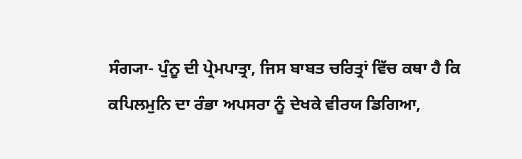ਸੰਗ੍ਯਾ- ਪੁੰਨੂ ਦੀ ਪ੍ਰੇਮਪਾਤ੍ਰਾ, ਜਿਸ ਬਾਬਤ ਚਰਿਤ੍ਰਾਂ ਵਿੱਚ ਕਥਾ ਹੈ ਕਿ ਕਪਿਲਮੁਨਿ ਦਾ ਰੰਭਾ ਅਪਸਰਾ ਨੂੰ ਦੇਖਕੇ ਵੀਰਯ ਡਿਗਿਆ,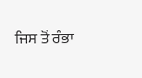ਜਿਸ ਤੋਂ ਰੰਭਾ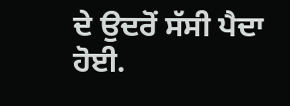ਦੇ ਉਦਰੋਂ ਸੱਸੀ ਪੈਦਾ ਹੋਈ.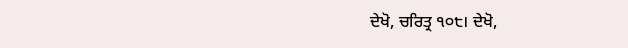ਦੇਖੋ, ਚਰਿਤ੍ਰ ੧੦੮। ਦੇਖੋ,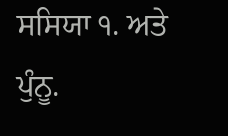ਸਸਿਯਾ ੧. ਅਤੇ ਪੁੰਨੂ.